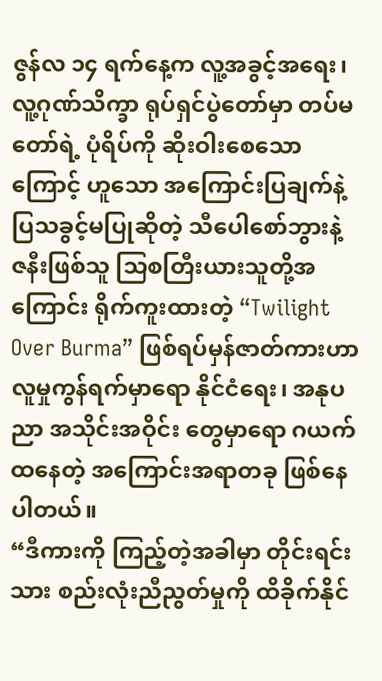ဇွန်လ ၁၄ ရက်နေ့က လူ့အခွင့်အရေး၊ လူ့ဂုဏ်သိက္ခာ ရုပ်ရှင်ပွဲတော်မှာ တပ်မတော်ရဲ့ ပုံရိပ်ကို ဆိုးဝါးစေသောကြောင့် ဟူသော အကြောင်းပြချက်နဲ့ ပြသခွင့်မပြုဆိုတဲ့ သီပေါစော်ဘွားနဲ့ ဇနီးဖြစ်သူ သြစတြီးယားသူတို့အကြောင်း ရိုက်ကူးထားတဲ့ “Twilight Over Burma” ဖြစ်ရပ်မှန်ဇာတ်ကားဟာ လူမှုကွန်ရက်မှာရော နိုင်ငံရေး၊ အနုပညာ အသိုင်းအဝိုင်း တွေမှာရော ဂယက်ထနေတဲ့ အကြောင်းအရာတခု ဖြစ်နေပါတယ်။
“ဒီကားကို ကြည့်တဲ့အခါမှာ တိုင်းရင်းသား စည်းလုံးညီညွတ်မှုကို ထိခိုက်နိုင်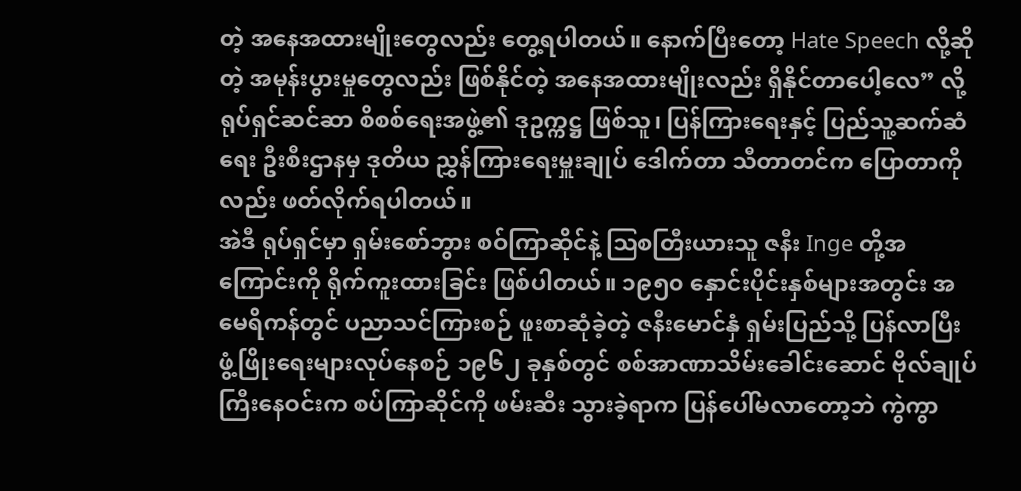တဲ့ အနေအထားမျိုးတွေလည်း တွေ့ရပါတယ်။ နောက်ပြီးတော့ Hate Speech လို့ဆိုတဲ့ အမုန်းပွားမှုတွေလည်း ဖြစ်နိုင်တဲ့ အနေအထားမျိုးလည်း ရှိနိုင်တာပေါ့လေ” လို့ ရုပ်ရှင်ဆင်ဆာ စိစစ်ရေးအဖွဲ့၏ ဒုဥက္ကဋ္ဌ ဖြစ်သူ၊ ပြန်ကြားရေးနှင့် ပြည်သူ့ဆက်ဆံရေး ဦးစီးဌာနမှ ဒုတိယ ညွှန်ကြားရေးမှူးချုပ် ဒေါက်တာ သီတာတင်က ပြောတာကိုလည်း ဖတ်လိုက်ရပါတယ်။
အဲဒီ ရုပ်ရှင်မှာ ရှမ်းစော်ဘွား စဝ်ကြာဆိုင်နဲ့ ဩစတြီးယားသူ ဇနီး Inge တို့အကြောင်းကို ရိုက်ကူးထားခြင်း ဖြစ်ပါတယ်။ ၁၉၅၀ နှောင်းပိုင်းနှစ်များအတွင်း အမေရိကန်တွင် ပညာသင်ကြားစဉ် ဖူးစာဆုံခဲ့တဲ့ ဇနီးမောင်နှံ ရှမ်းပြည်သို့ ပြန်လာပြီး ဖွံ့ဖြိုးရေးများလုပ်နေစဉ် ၁၉၆၂ ခုနှစ်တွင် စစ်အာဏာသိမ်းခေါင်းဆောင် ဗိုလ်ချုပ်ကြီးနေဝင်းက စပ်ကြာဆိုင်ကို ဖမ်းဆီး သွားခဲ့ရာက ပြန်ပေါ်မလာတော့ဘဲ ကွဲကွာ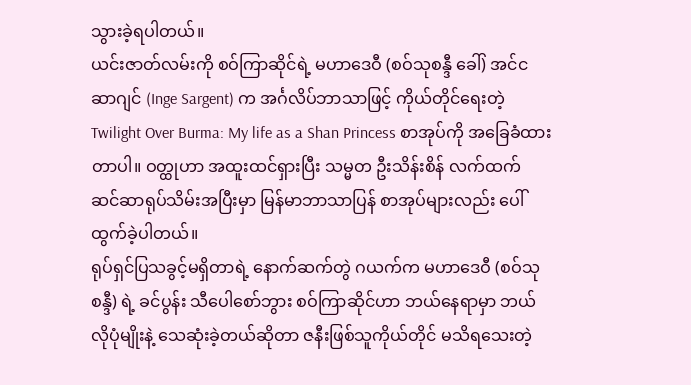သွားခဲ့ရပါတယ်။
ယင်းဇာတ်လမ်းကို စဝ်ကြာဆိုင်ရဲ့ မဟာဒေဝီ (စဝ်သုစန္ဒီ ခေါ်) အင်င ဆာဂျင် (Inge Sargent) က အင်္ဂလိပ်ဘာသာဖြင့် ကိုယ်တိုင်ရေးတဲ့ Twilight Over Burma: My life as a Shan Princess စာအုပ်ကို အခြေခံထားတာပါ။ ဝတ္ထုဟာ အထူးထင်ရှားပြီး သမ္မတ ဦးသိန်းစိန် လက်ထက် ဆင်ဆာရုပ်သိမ်းအပြီးမှာ မြန်မာဘာသာပြန် စာအုပ်များလည်း ပေါ်ထွက်ခဲ့ပါတယ်။
ရုပ်ရှင်ပြသခွင့်မရှိတာရဲ့ နောက်ဆက်တွဲ ဂယက်က မဟာဒေဝီ (စဝ်သုစန္ဒီ) ရဲ့ ခင်ပွန်း သီပေါစော်ဘွား စဝ်ကြာဆိုင်ဟာ ဘယ်နေရာမှာ ဘယ်လိုပုံမျိုးနဲ့ သေဆုံးခဲ့တယ်ဆိုတာ ဇနီးဖြစ်သူကိုယ်တိုင် မသိရသေးတဲ့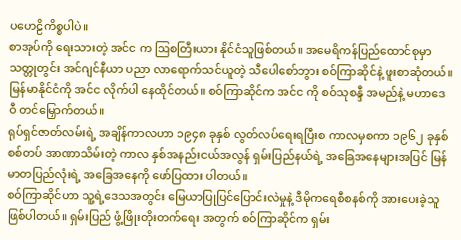ပဟေဠိကိစ္စပါပဲ။
စာအုပ်ကို ရေးသားတဲ့ အင်င က ဩစတြီးယား နိုင်ငံသူဖြစ်တယ်။ အမေရိကန်ပြည်ထောင်စုမှာ သတ္တုတွင်း အင်ဂျင်နီယာ ပညာ လာရောက်သင်ယူတဲ့ သီပေါစော်ဘွား စဝ်ကြာဆိုင်နဲ့ ဖူးစာဆုံတယ်။ မြန်မာနိုင်ငံကို အင်င လိုက်ပါ နေထိုင်တယ်။ စဝ်ကြာဆိုင်က အင်င ကို စဝ်သုစန္ဒီ အမည်နဲ့ မဟာဒေဝီ တင်မြှောက်တယ်။
ရုပ်ရှင်ဇာတ်လမ်းရဲ့ အချိန်ကာလဟာ ၁၉၄၈ ခုနှစ် လွတ်လပ်ရေးရပြီးစ ကာလမှစကာ ၁၉၆၂ ခုနှစ် စစ်တပ် အာဏာသိမ်းတဲ့ ကာလ နှစ်အနည်းငယ်အလွန် ရှမ်းပြည်နယ်ရဲ့ အခြေအနေများအပြင် မြန်မာတပြည်လုံးရဲ့ အခြေအနေကို ဖော်ပြထား ပါတယ်။
စဝ်ကြာဆိုင်ဟာ သူ့ရဲ့ဒေသအတွင်း မြေယာပြုပြင်ပြောင်းလဲမှုနဲ့ ဒီမိုကရေစီစနစ်ကို အားပေးခဲ့သူ ဖြစ်ပါတယ်။ ရှမ်းပြည် ဖွံ့ဖြိုးတိုးတက်ရေး အတွက် စဝ်ကြာဆိုင်က ရှမ်း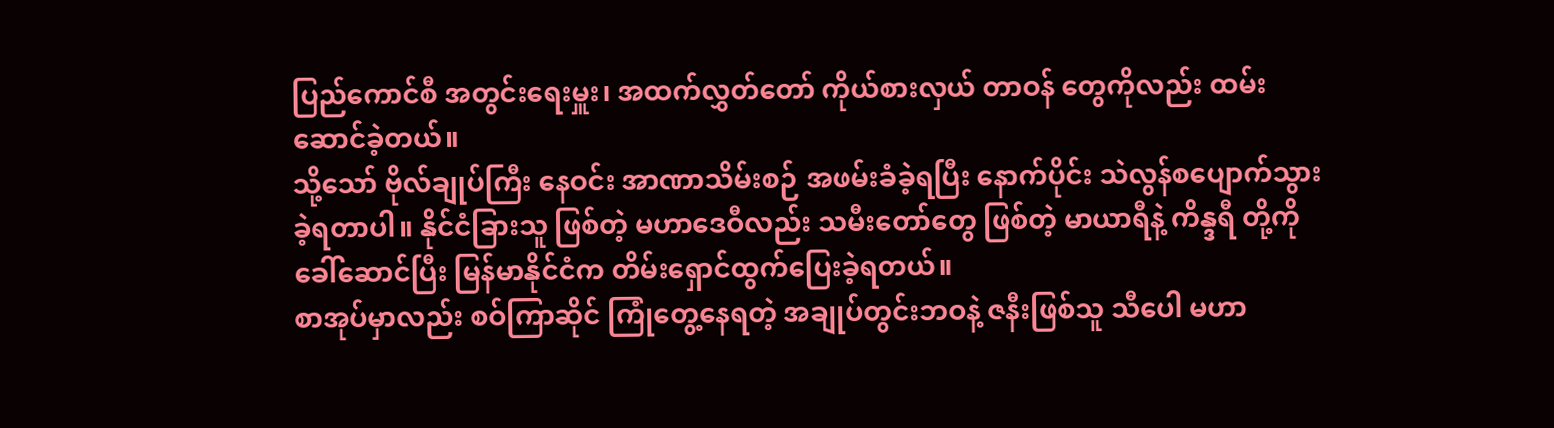ပြည်ကောင်စီ အတွင်းရေးမှူး၊ အထက်လွှတ်တော် ကိုယ်စားလှယ် တာဝန် တွေကိုလည်း ထမ်းဆောင်ခဲ့တယ်။
သို့သော် ဗိုလ်ချုပ်ကြီး နေဝင်း အာဏာသိမ်းစဉ် အဖမ်းခံခဲ့ရပြီး နောက်ပိုင်း သဲလွန်စပျောက်သွားခဲ့ရတာပါ။ နိုင်ငံခြားသူ ဖြစ်တဲ့ မဟာဒေဝီလည်း သမီးတော်တွေ ဖြစ်တဲ့ မာယာရီနဲ့ ကိန္ဒရီ တို့ကို ခေါ်ဆောင်ပြီး မြန်မာနိုင်ငံက တိမ်းရှောင်ထွက်ပြေးခဲ့ရတယ်။
စာအုပ်မှာလည်း စဝ်ကြာဆိုင် ကြုံတွေ့နေရတဲ့ အချုပ်တွင်းဘဝနဲ့ ဇနီးဖြစ်သူ သီပေါ မဟာ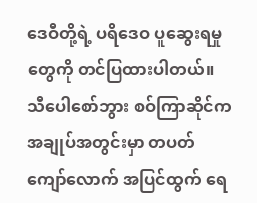ဒေဝီတို့ရဲ့ ပရိဒေဝ ပူဆွေးရမှုတွေကို တင်ပြထားပါတယ်။
သီပေါစော်ဘွား စဝ်ကြာဆိုင်က အချုပ်အတွင်းမှာ တပတ်ကျော်လောက် အပြင်ထွက် ရေ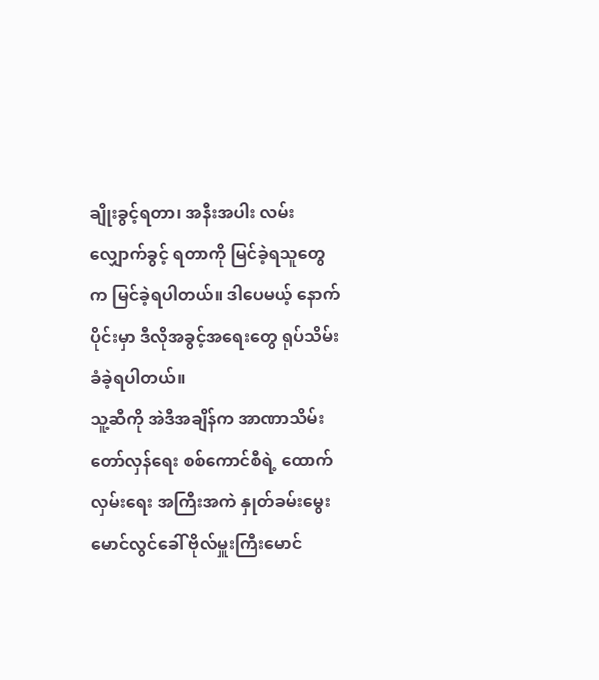ချိုးခွင့်ရတာ၊ အနီးအပါး လမ်းလျှောက်ခွင့် ရတာကို မြင်ခဲ့ရသူတွေက မြင်ခဲ့ရပါတယ်။ ဒါပေမယ့် နောက်ပိုင်းမှာ ဒီလိုအခွင့်အရေးတွေ ရုပ်သိမ်း ခံခဲ့ရပါတယ်။
သူ့ဆီကို အဲဒီအချိန်က အာဏာသိမ်း တော်လှန်ရေး စစ်ကောင်စီရဲ့ ထောက်လှမ်းရေး အကြီးအကဲ နှုတ်ခမ်းမွေး မောင်လွင်ခေါ် ဗိုလ်မှူးကြီးမောင်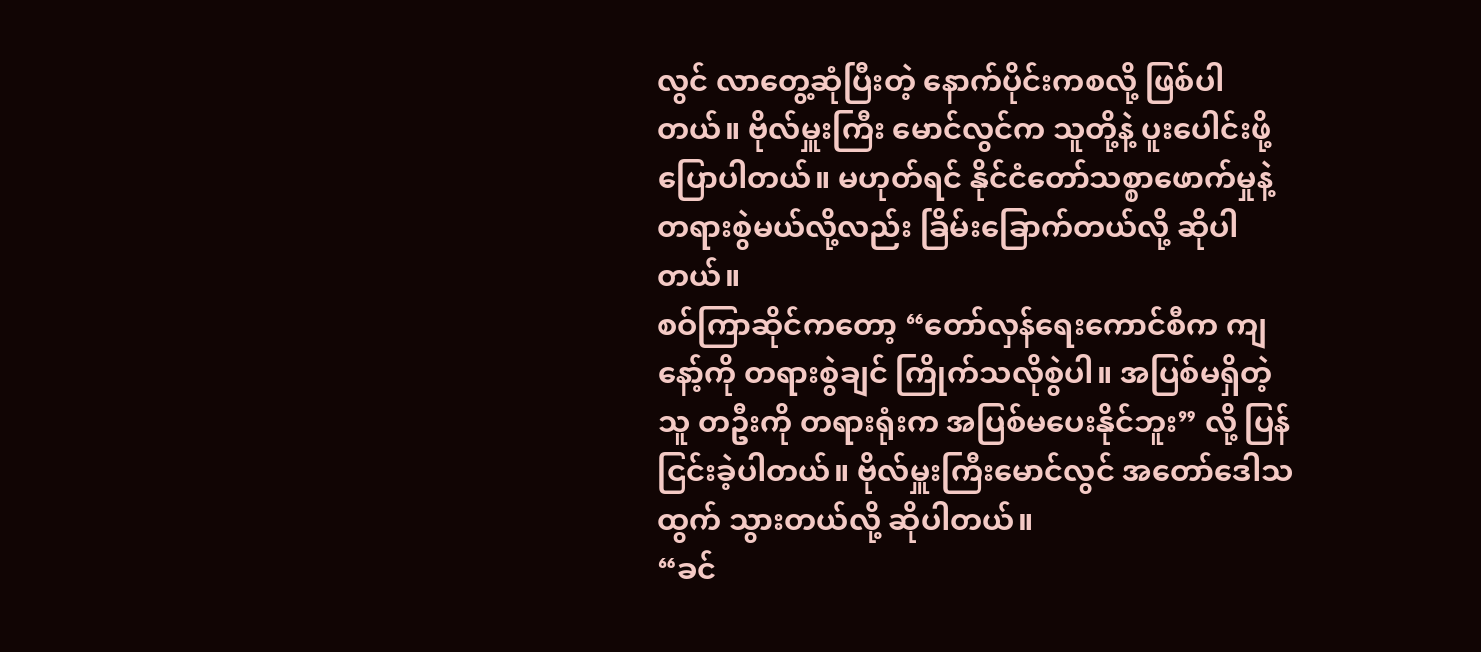လွင် လာတွေ့ဆုံပြီးတဲ့ နောက်ပိုင်းကစလို့ ဖြစ်ပါတယ်။ ဗိုလ်မှူးကြီး မောင်လွင်က သူတို့နဲ့ ပူးပေါင်းဖို့ ပြောပါတယ်။ မဟုတ်ရင် နိုင်ငံတော်သစ္စာဖောက်မှုနဲ့ တရားစွဲမယ်လို့လည်း ခြိမ်းခြောက်တယ်လို့ ဆိုပါတယ်။
စဝ်ကြာဆိုင်ကတော့ “တော်လှန်ရေးကောင်စီက ကျနော့်ကို တရားစွဲချင် ကြိုက်သလိုစွဲပါ။ အပြစ်မရှိတဲ့သူ တဦးကို တရားရုံးက အပြစ်မပေးနိုင်ဘူး” လို့ ပြန်ငြင်းခဲ့ပါတယ်။ ဗိုလ်မှူးကြီးမောင်လွင် အတော်ဒေါသထွက် သွားတယ်လို့ ဆိုပါတယ်။
“ခင်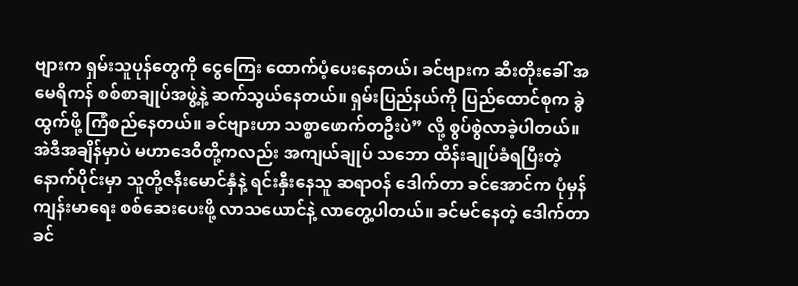ဗျားက ရှမ်းသူပုန်တွေကို ငွေကြေး ထောက်ပံ့ပေးနေတယ်၊ ခင်ဗျားက ဆီးတိုးခေါ် အမေရိကန် စစ်စာချုပ်အဖွဲ့နဲ့ ဆက်သွယ်နေတယ်။ ရှမ်းပြည်နယ်ကို ပြည်ထောင်စုက ခွဲထွက်ဖို့ ကြံစည်နေတယ်။ ခင်ဗျားဟာ သစ္စာဖောက်တဦးပဲ” လို့ စွပ်စွဲလာခဲ့ပါတယ်။
အဲဒီအချိန်မှာပဲ မဟာဒေဝီတို့ကလည်း အကျယ်ချုပ် သဘော ထိန်းချုပ်ခံရပြီးတဲ့ နောက်ပိုင်းမှာ သူတို့ဇနီးမောင်နှံနဲ့ ရင်းနှီးနေသူ ဆရာဝန် ဒေါက်တာ ခင်အောင်က ပုံမှန် ကျန်းမာရေး စစ်ဆေးပေးဖို့ လာသယောင်နဲ့ လာတွေ့ပါတယ်။ ခင်မင်နေတဲ့ ဒေါက်တာ ခင်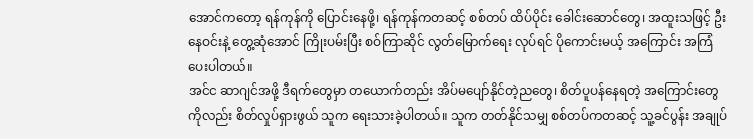အောင်ကတော့ ရန်ကုန်ကို ပြောင်းနေဖို့၊ ရန်ကုန်ကတဆင့် စစ်တပ် ထိပ်ပိုင်း ခေါင်းဆောင်တွေ၊ အထူးသဖြင့် ဦးနေဝင်းနဲ့ တွေ့ဆုံအောင် ကြိုးပမ်းပြီး စဝ်ကြာဆိုင် လွတ်မြောက်ရေး လုပ်ရင် ပိုကောင်းမယ့် အကြောင်း အကြံပေးပါတယ်။
အင်င ဆာဂျင်အဖို့ ဒီရက်တွေမှာ တယောက်တည်း အိပ်မပျော်နိုင်တဲ့ညတွေ၊ စိတ်ပူပန်နေရတဲ့ အကြောင်းတွေကိုလည်း စိတ်လှုပ်ရှားဖွယ် သူက ရေးသားခဲ့ပါတယ်။ သူက တတ်နိုင်သမျှ စစ်တပ်ကတဆင့် သူ့ခင်ပွန်း အချုပ်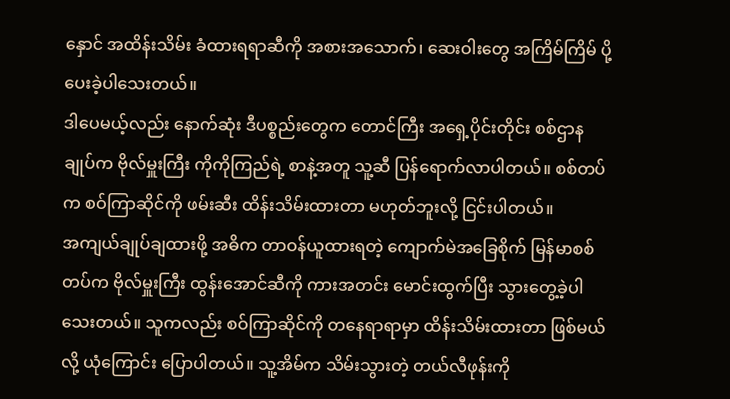နှောင် အထိန်းသိမ်း ခံထားရရာဆီကို အစားအသောက်၊ ဆေးဝါးတွေ အကြိမ်ကြိမ် ပို့ပေးခဲ့ပါသေးတယ်။
ဒါပေမယ့်လည်း နောက်ဆုံး ဒီပစ္စည်းတွေက တောင်ကြီး အရှေ့ပိုင်းတိုင်း စစ်ဌာနချုပ်က ဗိုလ်မှူးကြီး ကိုကိုကြည်ရဲ့ စာနဲ့အတူ သူ့ဆီ ပြန်ရောက်လာပါတယ်။ စစ်တပ်က စဝ်ကြာဆိုင်ကို ဖမ်းဆီး ထိန်းသိမ်းထားတာ မဟုတ်ဘူးလို့ ငြင်းပါတယ်။
အကျယ်ချုပ်ချထားဖို့ အဓိက တာဝန်ယူထားရတဲ့ ကျောက်မဲအခြေစိုက် မြန်မာစစ်တပ်က ဗိုလ်မှူးကြီး ထွန်းအောင်ဆီကို ကားအတင်း မောင်းထွက်ပြီး သွားတွေ့ခဲ့ပါသေးတယ်။ သူကလည်း စဝ်ကြာဆိုင်ကို တနေရာရာမှာ ထိန်းသိမ်းထားတာ ဖြစ်မယ်လို့ ယုံကြောင်း ပြောပါတယ်။ သူ့အိမ်က သိမ်းသွားတဲ့ တယ်လီဖုန်းကို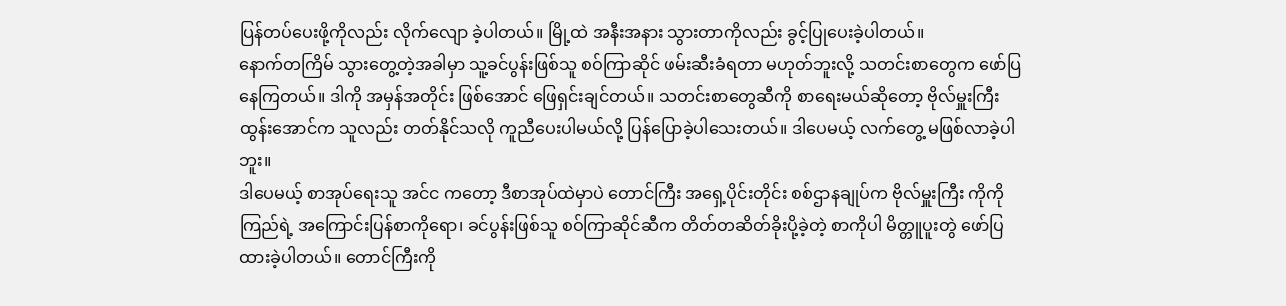ပြန်တပ်ပေးဖို့ကိုလည်း လိုက်လျော ခဲ့ပါတယ်။ မြို့ထဲ အနီးအနား သွားတာကိုလည်း ခွင့်ပြုပေးခဲ့ပါတယ်။
နောက်တကြိမ် သွားတွေ့တဲ့အခါမှာ သူ့ခင်ပွန်းဖြစ်သူ စဝ်ကြာဆိုင် ဖမ်းဆီးခံရတာ မဟုတ်ဘူးလို့ သတင်းစာတွေက ဖော်ပြနေကြတယ်။ ဒါကို အမှန်အတိုင်း ဖြစ်အောင် ဖြေရှင်းချင်တယ်။ သတင်းစာတွေဆီကို စာရေးမယ်ဆိုတော့ ဗိုလ်မှူးကြီး ထွန်းအောင်က သူလည်း တတ်နိုင်သလို ကူညီပေးပါမယ်လို့ ပြန်ပြောခဲ့ပါသေးတယ်။ ဒါပေမယ့် လက်တွေ့ မဖြစ်လာခဲ့ပါဘူး။
ဒါပေမယ့် စာအုပ်ရေးသူ အင်င ကတော့ ဒီစာအုပ်ထဲမှာပဲ တောင်ကြီး အရှေ့ပိုင်းတိုင်း စစ်ဌာနချုပ်က ဗိုလ်မှူးကြီး ကိုကိုကြည်ရဲ့ အကြောင်းပြန်စာကိုရော၊ ခင်ပွန်းဖြစ်သူ စဝ်ကြာဆိုင်ဆီက တိတ်တဆိတ်ခိုးပို့ခဲ့တဲ့ စာကိုပါ မိတ္တူပူးတွဲ ဖော်ပြ ထားခဲ့ပါတယ်။ တောင်ကြီးကို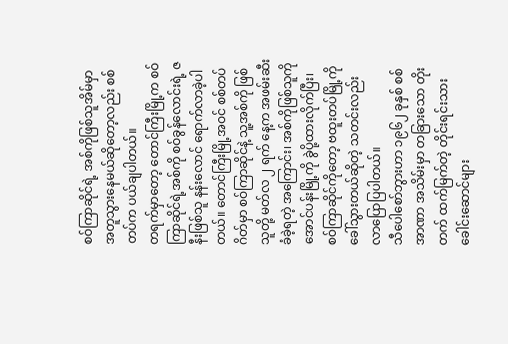စဝ်ကြာဆိုင်ရဲ့ အစ်ကိုဖြစ်သူအိမ်မှာ အတူသွားနေမယ်ဆိုတော့လည်း စစ်တပ်က ပယ်ချပါတယ်။
တရက်မှာတော့ တောင်ကြီးမြို့က စဝ်ကြာဆိုင်ရဲ့အစ်ကို စဝ်ခွန်လောင်းရဲ့ ဇနီးဖြစ်သူ နန်းလောင် ရောက်လာခဲ့ပါတယ်။ တောင်ကြီးမြို့အဝင် စစ်တပ်ဂိတ်မှာ စဝ်ကြာဆိုင်နဲ့ သူ့အစ်ကို ဖြစ်သူတို့ မတ်လ ၂ ရက် နေ့က အဖမ်းဆီးခံခဲ့ရတဲ့ အကြောင်း၊ အစ်ကိုဖြစ်သူကို အောင်ပန်းမြို့ကို ခွဲပို့ထားလိုက်ပြီး၊ စဝ်ကြာဆိုင်ကိုတော့ ဗထူးတပ်မြို့ကို ခေါ်သွားတယ်ဆိုတဲ့ သတင်းလည်း လာပြောပြပါတယ်။
သီပေါစော်ဘွားဟာ ၁၉၆၂ ခုနှစ် စစ်အာဏာ အသိမ်းမှာ တခြားသော တိုးတက် ထက်မြက်တဲ့ တိုင်းရင်းသား ခေါင်းဆောင်များ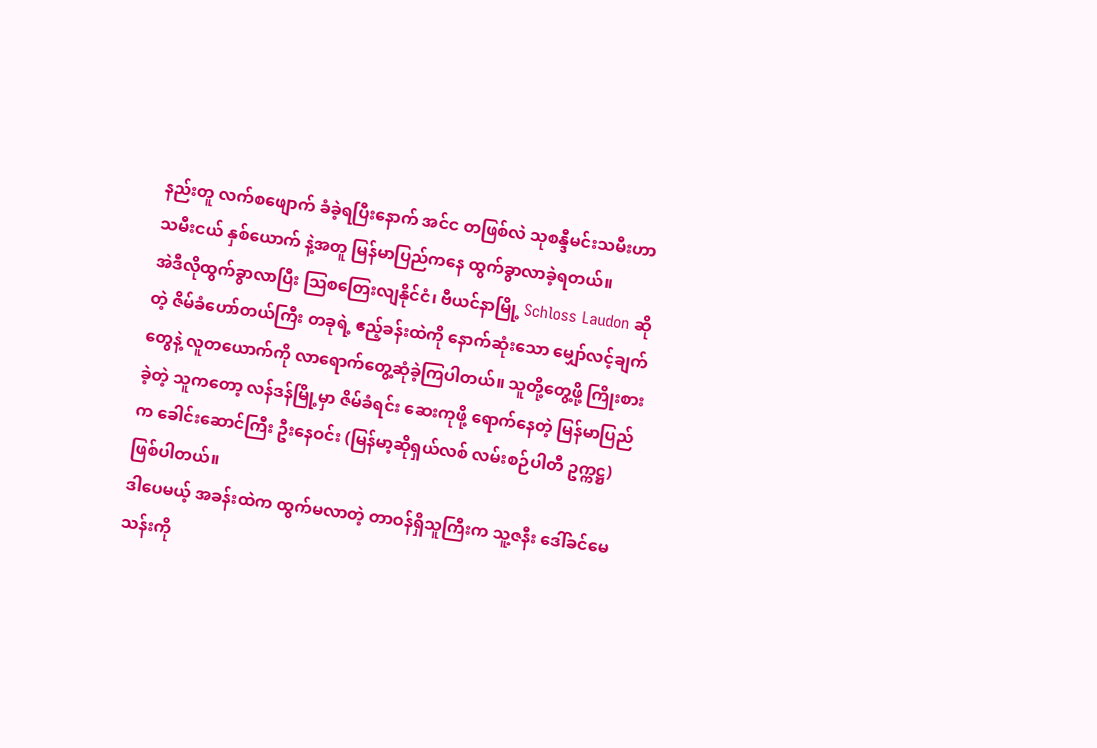နည်းတူ လက်စဖျောက် ခံခဲ့ရပြီးနောက် အင်င တဖြစ်လဲ သုစန္ဒီမင်းသမီးဟာ သမီးငယ် နှစ်ယောက် နဲ့အတူ မြန်မာပြည်ကနေ ထွက်ခွာလာခဲ့ရတယ်။
အဲဒီလိုထွက်ခွာလာပြီး သြစတြေးလျနိုင်ငံ၊ ဗီယင်နာမြို့ Schloss Laudon ဆိုတဲ့ ဇိမ်ခံဟော်တယ်ကြီး တခုရဲ့ ဧည့်ခန်းထဲကို နောက်ဆုံးသော မျှော်လင့်ချက်တွေနဲ့ လူတယောက်ကို လာရောက်တွေ့ဆုံခဲ့ကြပါတယ်။ သူတို့တွေ့ဖို့ ကြိုးစားခဲ့တဲ့ သူကတော့ လန်ဒန်မြို့မှာ ဇိမ်ခံရင်း ဆေးကုဖို့ ရောက်နေတဲ့ မြန်မာပြည်က ခေါင်းဆောင်ကြီး ဦးနေဝင်း (မြန်မာ့ဆိုရှယ်လစ် လမ်းစဉ်ပါတီ ဥက္ကဋ္ဌ) ဖြစ်ပါတယ်။
ဒါပေမယ့် အခန်းထဲက ထွက်မလာတဲ့ တာဝန်ရှိသူကြီးက သူ့ဇနီး ဒေါ်ခင်မေသန်းကို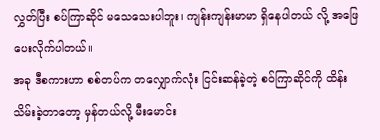လွှတ်ပြီး စပ်ကြာဆိုင် မသေသေးပါဘူး၊ ကျန်းကျန်းမာမာ ရှိနေပါတယ် လို့ အဖြေပေးလိုက်ပါတယ်။
အခု ဒီစကားဟာ စစ်တပ်က တလျှောက်လုံး ငြင်းဆန်ခဲ့တဲ့ စဝ်ကြာဆိုင်ကို ထိန်းသိမ်းခဲ့တာတော့ မှန်တယ်လို့ မီးမောင်း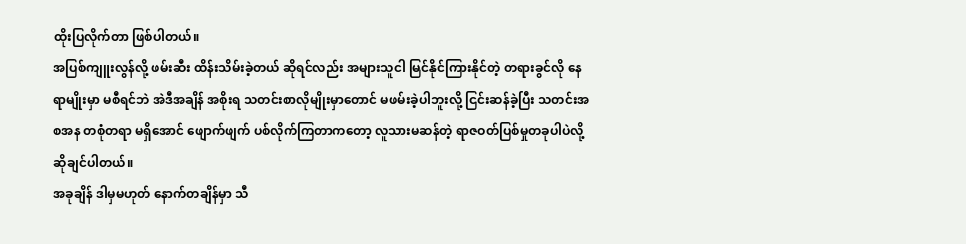ထိုးပြလိုက်တာ ဖြစ်ပါတယ်။
အပြစ်ကျူးလွန်လို့ ဖမ်းဆီး ထိန်းသိမ်းခဲ့တယ် ဆိုရင်လည်း အများသူငါ မြင်နိုင်ကြားနိုင်တဲ့ တရားခွင်လို နေရာမျိုးမှာ မစီရင်ဘဲ အဲဒီအချိန် အစိုးရ သတင်းစာလိုမျိုးမှာတောင် မဖမ်းခဲ့ပါဘူးလို့ ငြင်းဆန်ခဲ့ပြီး သတင်းအစအန တစုံတရာ မရှိအောင် ဖျောက်ဖျက် ပစ်လိုက်ကြတာကတော့ လူသားမဆန်တဲ့ ရာဇဝတ်ပြစ်မှုတခုပါပဲလို့ ဆိုချင်ပါတယ်။
အခုချိန် ဒါမှမဟုတ် နောက်တချိန်မှာ သီ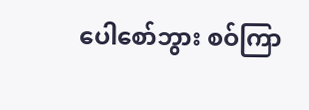ပေါစော်ဘွား စဝ်ကြာ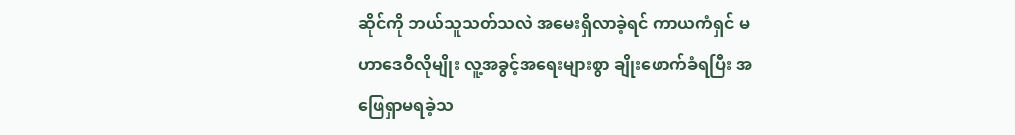ဆိုင်ကို ဘယ်သူသတ်သလဲ အမေးရှိလာခဲ့ရင် ကာယကံရှင် မဟာဒေဝီလိုမျိုး လူ့အခွင့်အရေးများစွာ ချိုးဖောက်ခံရပြီး အဖြေရှာမရခဲ့သ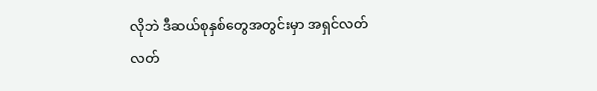လိုဘဲ ဒီဆယ်စုနှစ်တွေအတွင်းမှာ အရှင်လတ်လတ်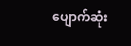ပျောက်ဆုံး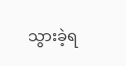သွားခဲ့ရ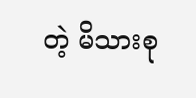တဲ့ မိသားစု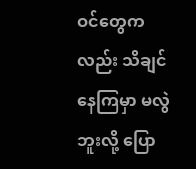ဝင်တွေကလည်း သိချင်နေကြမှာ မလွဲဘူးလို့ ပြော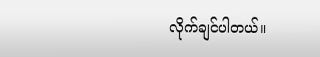လိုက်ချင်ပါတယ်။